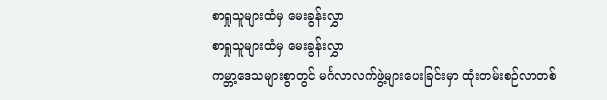စာရှုသူများထံမှ မေးခွန်းလွှာ
စာရှုသူများထံမှ မေးခွန်းလွှာ
ကမ္ဘာ့ဒေသများစွာတွင် မင်္ဂလာလက်ဖွဲ့များပေးခြင်းမှာ ထုံးတမ်းစဉ်လာတစ်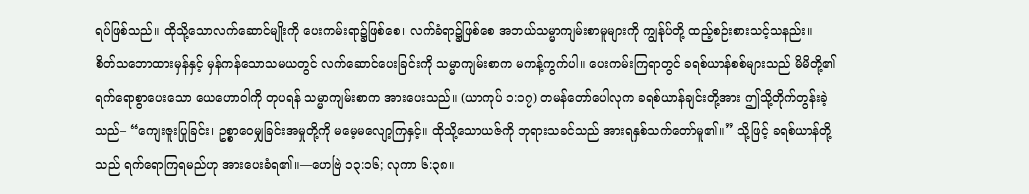ရပ်ဖြစ်သည်။ ထိုသို့သောလက်ဆောင်မျိုးကို ပေးကမ်းရာ၌ဖြစ်စေ၊ လက်ခံရာ၌ဖြစ်စေ အဘယ်သမ္မာကျမ်းစာမူများကို ကျွန်ုပ်တို့ ထည့်စဉ်းစားသင့်သနည်း။
စိတ်သဘောထားမှန်နှင့် မှန်ကန်သောသမယတွင် လက်ဆောင်ပေးခြင်းကို သမ္မာကျမ်းစာက မကန့်ကွက်ပါ။ ပေးကမ်းကြရာတွင် ခရစ်ယာန်စစ်များသည် မိမိတို့၏ရက်ရောစွာပေးသော ယေဟောဝါကို တုပရန် သမ္မာကျမ်းစာက အားပေးသည်။ (ယာကုပ် ၁:၁၇) တမန်တော်ပေါလုက ခရစ်ယာန်ချင်းတို့အား ဤသို့တိုက်တွန်းခဲ့သည်– “ကျေးဇူးပြုခြင်း၊ ဥစ္စာဝေမျှခြင်းအမှုတို့ကို မမေ့မလျော့ကြနှင့်။ ထိုသို့သောယဇ်ကို ဘုရားသခင်သည် အားရနှစ်သက်တော်မူ၏။” သို့ဖြင့် ခရစ်ယာန်တို့သည် ရက်ရောကြရမည်ဟု အားပေးခံရ၏။—ဟေဗြဲ ၁၃:၁၆; လုကာ ၆:၃၈။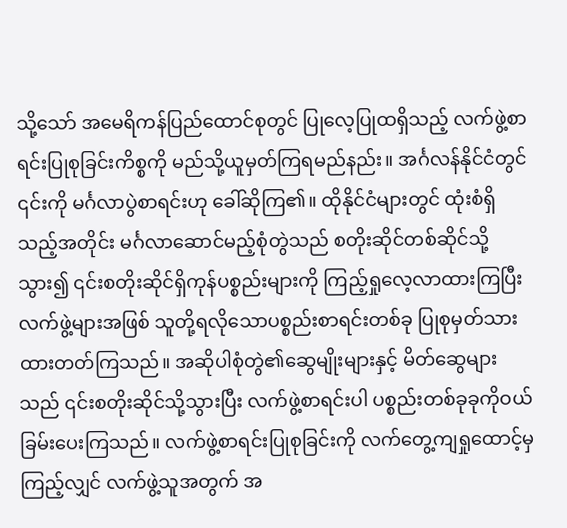သို့သော် အမေရိကန်ပြည်ထောင်စုတွင် ပြုလေ့ပြုထရှိသည့် လက်ဖွဲ့စာရင်းပြုစုခြင်းကိစ္စကို မည်သို့ယူမှတ်ကြရမည်နည်း။ အင်္ဂလန်နိုင်ငံတွင် ၎င်းကို မင်္ဂလာပွဲစာရင်းဟု ခေါ်ဆိုကြ၏။ ထိုနိုင်ငံများတွင် ထုံးစံရှိသည့်အတိုင်း မင်္ဂလာဆောင်မည့်စုံတွဲသည် စတိုးဆိုင်တစ်ဆိုင်သို့သွား၍ ၎င်းစတိုးဆိုင်ရှိကုန်ပစ္စည်းများကို ကြည့်ရှုလေ့လာထားကြပြီး လက်ဖွဲ့များအဖြစ် သူတို့ရလိုသောပစ္စည်းစာရင်းတစ်ခု ပြုစုမှတ်သားထားတတ်ကြသည်။ အဆိုပါစုံတွဲ၏ဆွေမျိုးများနှင့် မိတ်ဆွေများသည် ၎င်းစတိုးဆိုင်သို့သွားပြီး လက်ဖွဲ့စာရင်းပါ ပစ္စည်းတစ်ခုခုကိုဝယ်ခြမ်းပေးကြသည်။ လက်ဖွဲ့စာရင်းပြုစုခြင်းကို လက်တွေ့ကျရှုထောင့်မှကြည့်လျှင် လက်ဖွဲ့သူအတွက် အ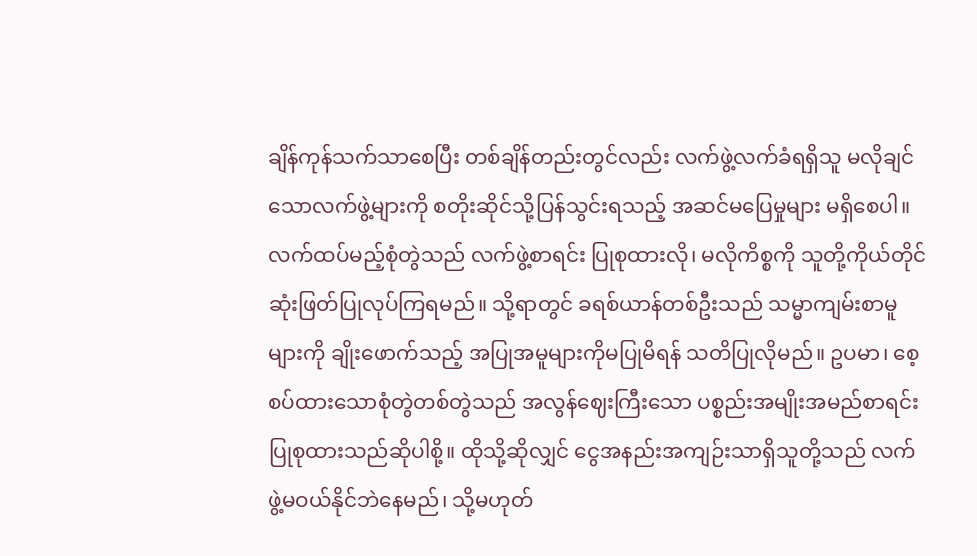ချိန်ကုန်သက်သာစေပြီး တစ်ချိန်တည်းတွင်လည်း လက်ဖွဲ့လက်ခံရရှိသူ မလိုချင်သောလက်ဖွဲ့များကို စတိုးဆိုင်သို့ပြန်သွင်းရသည့် အဆင်မပြေမှုများ မရှိစေပါ။
လက်ထပ်မည့်စုံတွဲသည် လက်ဖွဲ့စာရင်း ပြုစုထားလို၊ မလိုကိစ္စကို သူတို့ကိုယ်တိုင် ဆုံးဖြတ်ပြုလုပ်ကြရမည်။ သို့ရာတွင် ခရစ်ယာန်တစ်ဦးသည် သမ္မာကျမ်းစာမူများကို ချိုးဖောက်သည့် အပြုအမူများကိုမပြုမိရန် သတိပြုလိုမည်။ ဥပမာ၊ စေ့စပ်ထားသောစုံတွဲတစ်တွဲသည် အလွန်ဈေးကြီးသော ပစ္စည်းအမျိုးအမည်စာရင်း ပြုစုထားသည်ဆိုပါစို့။ ထိုသို့ဆိုလျှင် ငွေအနည်းအကျဉ်းသာရှိသူတို့သည် လက်ဖွဲ့မဝယ်နိုင်ဘဲနေမည်၊ သို့မဟုတ်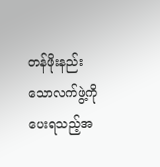တန်ဖိုးနည်းသောလက်ဖွဲ့ကို ပေးရသည့်အ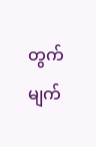တွက် မျက်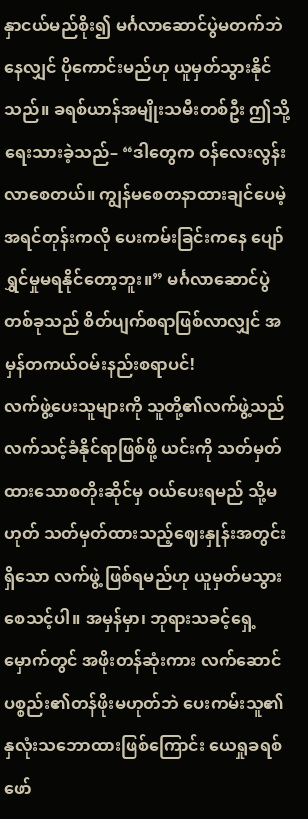နှာငယ်မည်စိုး၍ မင်္ဂလာဆောင်ပွဲမတက်ဘဲနေလျှင် ပိုကောင်းမည်ဟု ယူမှတ်သွားနိုင်သည်။ ခရစ်ယာန်အမျိုးသမီးတစ်ဦး ဤသို့ရေးသားခဲ့သည်– “ဒါတွေက ဝန်လေးလွန်းလာစေတယ်။ ကျွန်မစေတနာထားချင်ပေမဲ့ အရင်တုန်းကလို ပေးကမ်းခြင်းကနေ ပျော်ရွှင်မှုမရနိုင်တော့ဘူး။” မင်္ဂလာဆောင်ပွဲတစ်ခုသည် စိတ်ပျက်စရာဖြစ်လာလျှင် အမှန်တကယ်ဝမ်းနည်းစရာပင်!
လက်ဖွဲ့ပေးသူများကို သူတို့၏လက်ဖွဲ့သည် လက်သင့်ခံနိုင်ရာဖြစ်ဖို့ ယင်းကို သတ်မှတ်ထားသောစတိုးဆိုင်မှ ဝယ်ပေးရမည် သို့မဟုတ် သတ်မှတ်ထားသည့်ဈေးနှုန်းအတွင်းရှိသော လက်ဖွဲ့ ဖြစ်ရမည်ဟု ယူမှတ်မသွားစေသင့်ပါ။ အမှန်မှာ၊ ဘုရားသခင့်ရှေ့မှောက်တွင် အဖိုးတန်ဆုံးကား လက်ဆောင်ပစ္စည်း၏တန်ဖိုးမဟုတ်ဘဲ ပေးကမ်းသူ၏နှလုံးသဘောထားဖြစ်ကြောင်း ယေရှုခရစ်ဖော်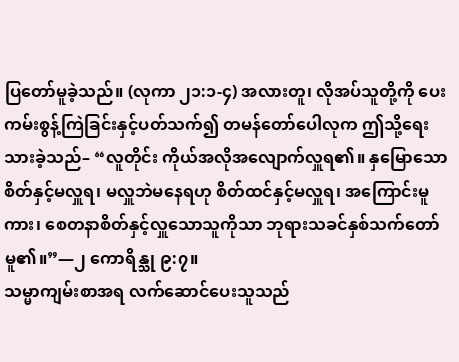ပြတော်မူခဲ့သည်။ (လုကာ ၂၁:၁-၄) အလားတူ၊ လိုအပ်သူတို့ကို ပေးကမ်းစွန့်ကြဲခြင်းနှင့်ပတ်သက်၍ တမန်တော်ပေါလုက ဤသို့ရေးသားခဲ့သည်– “လူတိုင်း ကိုယ်အလိုအလျောက်လှူရ၏။ နှမြောသောစိတ်နှင့်မလှူရ၊ မလှူဘဲမနေရဟု စိတ်ထင်နှင့်မလှူရ၊ အကြောင်းမူကား၊ စေတနာစိတ်နှင့်လှူသောသူကိုသာ ဘုရားသခင်နှစ်သက်တော်မူ၏။”—၂ ကောရိန္သု ၉:၇။
သမ္မာကျမ်းစာအရ လက်ဆောင်ပေးသူသည်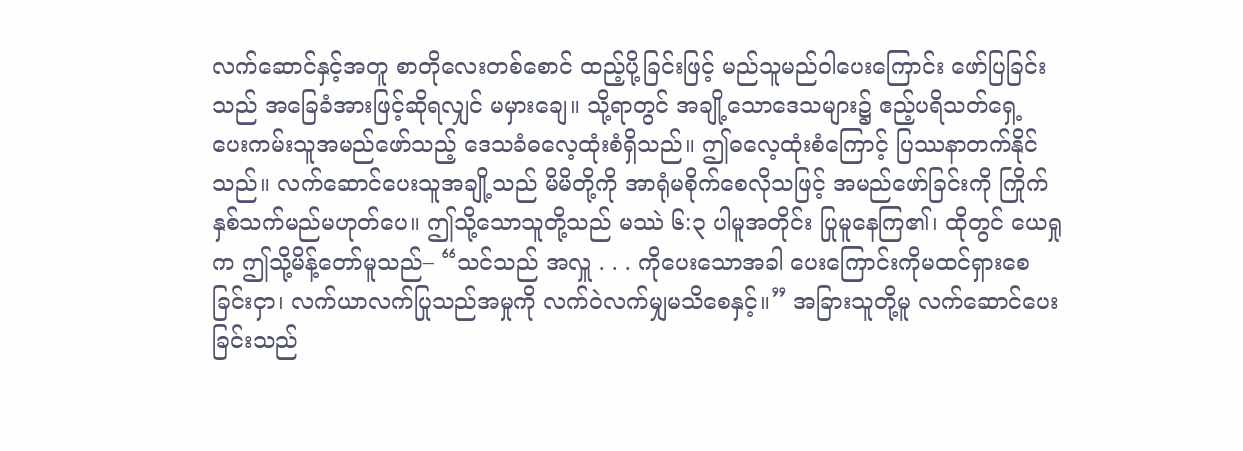လက်ဆောင်နှင့်အတူ စာတိုလေးတစ်စောင် ထည့်ပို့ခြင်းဖြင့် မည်သူမည်ဝါပေးကြောင်း ဖော်ပြခြင်းသည် အခြေခံအားဖြင့်ဆိုရလျှင် မမှားချေ။ သို့ရာတွင် အချို့သောဒေသများ၌ ဧည့်ပရိသတ်ရှေ့ ပေးကမ်းသူအမည်ဖော်သည့် ဒေသခံဓလေ့ထုံးစံရှိသည်။ ဤဓလေ့ထုံးစံကြောင့် ပြဿနာတက်နိုင်သည်။ လက်ဆောင်ပေးသူအချို့သည် မိမိတို့ကို အာရုံမစိုက်စေလိုသဖြင့် အမည်ဖော်ခြင်းကို ကြိုက်နှစ်သက်မည်မဟုတ်ပေ။ ဤသို့သောသူတို့သည် မဿဲ ၆:၃ ပါမူအတိုင်း ပြုမူနေကြ၏၊ ထိုတွင် ယေရှုက ဤသို့မိန့်တော်မူသည်– “သင်သည် အလှူ . . . ကိုပေးသောအခါ ပေးကြောင်းကိုမထင်ရှားစေခြင်းငှာ၊ လက်ယာလက်ပြုသည်အမှုကို လက်ဝဲလက်မျှမသိစေနှင့်။” အခြားသူတို့မူ လက်ဆောင်ပေးခြင်းသည်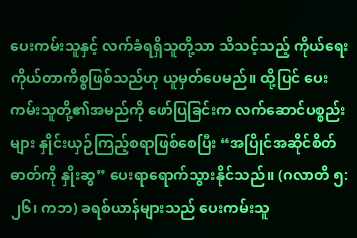ပေးကမ်းသူနှင့် လက်ခံရရှိသူတို့သာ သိသင့်သည့် ကိုယ်ရေးကိုယ်တာကိစ္စဖြစ်သည်ဟု ယူမှတ်ပေမည်။ ထို့ပြင် ပေးကမ်းသူတို့၏အမည်ကို ဖော်ပြခြင်းက လက်ဆောင်ပစ္စည်းများ နှိုင်းယှဉ်ကြည့်စရာဖြစ်စေပြီး “အပြိုင်အဆိုင်စိတ်ဓာတ်ကို နှိုးဆွ” ပေးရာရောက်သွားနိုင်သည်။ (ဂလာတိ ၅:၂၆၊ ကဘ) ခရစ်ယာန်များသည် ပေးကမ်းသူ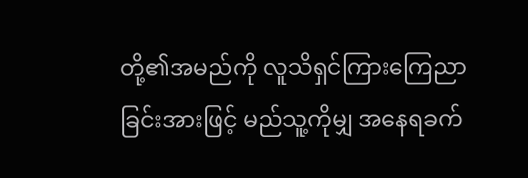တို့၏အမည်ကို လူသိရှင်ကြားကြေညာခြင်းအားဖြင့် မည်သူ့ကိုမျှ အနေရခက်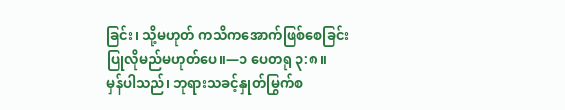ခြင်း၊ သို့မဟုတ် ကသိကအောက်ဖြစ်စေခြင်း ပြုလိုမည်မဟုတ်ပေ။—၁ ပေတရု ၃:၈။
မှန်ပါသည်၊ ဘုရားသခင့်နှုတ်မြွက်စ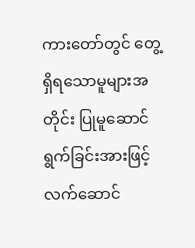ကားတော်တွင် တွေ့ ရှိရသောမူများအတိုင်း ပြုမူဆောင်ရွက်ခြင်းအားဖြင့် လက်ဆောင်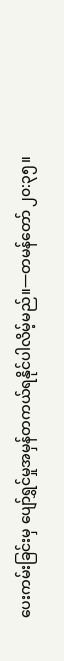ပေးကမ်းခြင်းမှ ပျော်ရွှင်မှုအမှန်တကယ်ရနိုင်ပါလိမ့်မည်။—တမန်တော် ၂၀:၃၅။